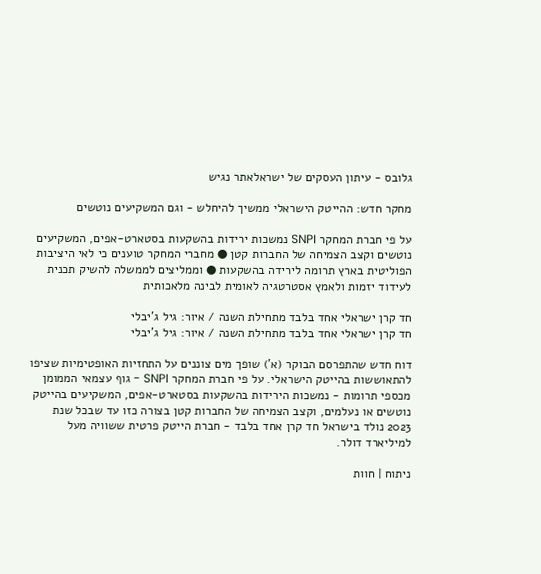גלובס - עיתון העסקים של ישראלאתר נגיש

מחקר חדש: ההייטק הישראלי ממשיך להיחלש - וגם המשקיעים נוטשים

על פי חברת המחקר SNPI נמשכות ירידות בהשקעות בסטארט-אפים, המשקיעים נוטשים וקצב הצמיחה של החברות קטן ● מחברי המחקר טוענים כי לאי היציבות הפוליטית בארץ תרומה לירידה בהשקעות ● וממליצים לממשלה להשיק תכנית לעידוד יזמות ולאמץ אסטרטגיה לאומית לבינה מלאכותית

חד קרן ישראלי אחד בלבד מתחילת השנה / איור: גיל ג'יבלי
חד קרן ישראלי אחד בלבד מתחילת השנה / איור: גיל ג'יבלי

דוח חדש שהתפרסם הבוקר (א') שופך מים צוננים על התחזיות האופטימיות שציפו להתאוששות בהייטק הישראלי. על פי חברת המחקר SNPI - גוף עצמאי הממומן מכספי תרומות - נמשכות הירידות בהשקעות בסטארט-אפים, המשקיעים בהייטק נוטשים או נעלמים, וקצב הצמיחה של החברות קטן בצורה כזו עד שבכל שנת 2023 נולד בישראל חד קרן אחד בלבד - חברת הייטק פרטית ששוויה מעל למיליארד דולר.

ניתוח | חוות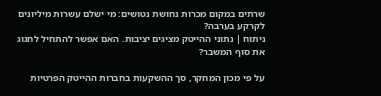שרתים במקום מכרות נחושת נטושים: מי ישלם עשרות מיליונים לקרקע בערבה?
ניתוח | נתוני ההייטק מציגים יציבות. האם אפשר להתחיל לחגוג את סוף המשבר?

על פי מכון המחקר, סך ההשקעות בחברות ההייטק הפרטיות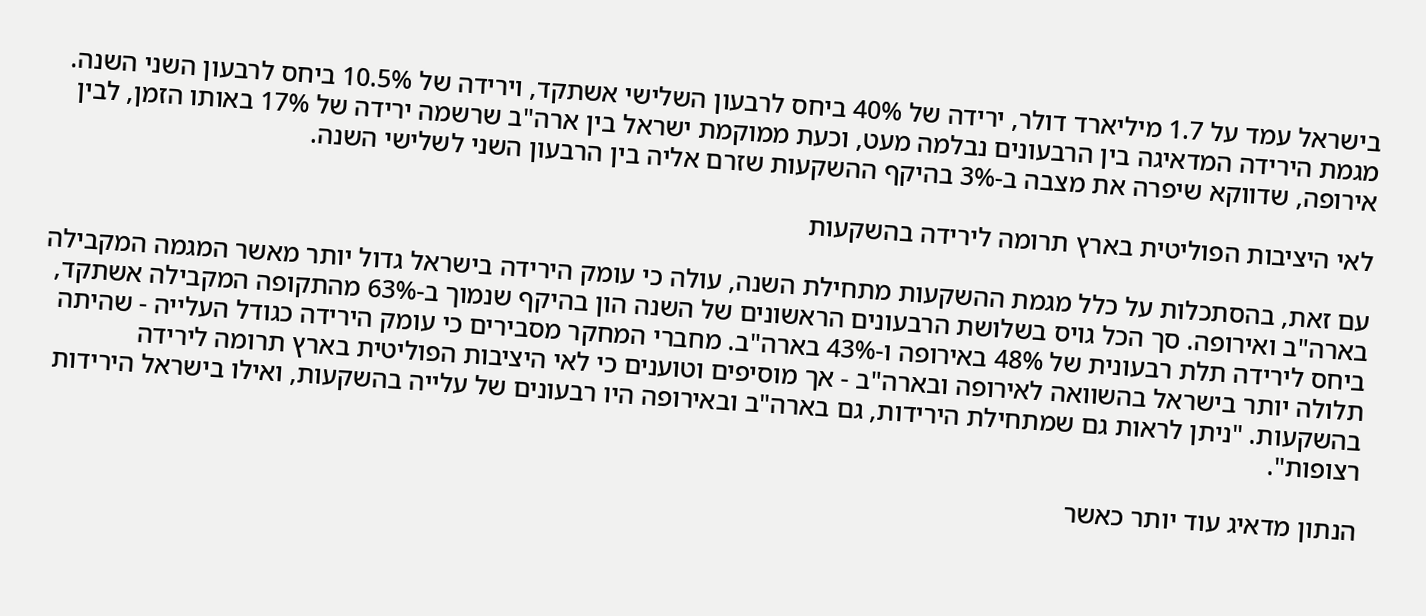בישראל עמד על 1.7 מיליארד דולר, ירידה של 40% ביחס לרבעון השלישי אשתקד, וירידה של 10.5% ביחס לרבעון השני השנה. מגמת הירידה המדאיגה בין הרבעונים נבלמה מעט, וכעת ממוקמת ישראל בין ארה"ב שרשמה ירידה של 17% באותו הזמן, לבין אירופה, שדווקא שיפרה את מצבה ב-3% בהיקף ההשקעות שזרם אליה בין הרבעון השני לשלישי השנה.

לאי היציבות הפוליטית בארץ תרומה לירידה בהשקעות

עם זאת, בהסתכלות על כלל מגמת ההשקעות מתחילת השנה, עולה כי עומק הירידה בישראל גדול יותר מאשר המגמה המקבילה בארה"ב ואירופה. סך הכל גויס בשלושת הרבעונים הראשונים של השנה הון בהיקף שנמוך ב-63% מהתקופה המקבילה אשתקד, ביחס לירידה תלת רבעונית של 48% באירופה ו-43% בארה"ב. מחברי המחקר מסבירים כי עומק הירידה כגודל העלייה - שהיתה תלולה יותר בישראל בהשוואה לאירופה ובארה"ב - אך מוסיפים וטוענים כי לאי היציבות הפוליטית בארץ תרומה לירידה בהשקעות. "ניתן לראות גם שמתחילת הירידות, גם בארה"ב ובאירופה היו רבעונים של עלייה בהשקעות, ואילו בישראל הירידות רצופות".

הנתון מדאיג עוד יותר כאשר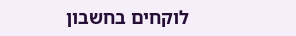לוקחים בחשבון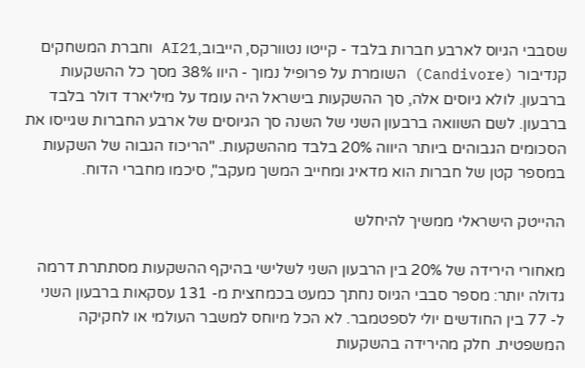שסבבי הגיוס לארבע חברות בלבד - קייטו נטוורקס, הייבוב,AI21 וחברת המשחקים קנדיבור (Candivore) השומרת על פרופיל נמוך - היוו 38% מסך כל ההשקעות ברבעון. לולא גיוסים אלה, סך ההשקעות בישראל היה עומד על מיליארד דולר בלבד ברבעון. לשם השוואה ברבעון השני של השנה סך הגיוסים של ארבע החברות שגייסו את הסכומים הגבוהים ביותר היווה 20% בלבד מההשקעות. "הריכוז הגבוה של השקעות במספר קטן של חברות הוא מדאיג ומחייב המשך מעקב", סיכמו מחברי הדוח.

ההייטק הישראלי ממשיך להיחלש

מאחורי הירידה של 20% בין הרבעון השני לשלישי בהיקף ההשקעות מסתתרת דרמה גדולה יותר: מספר סבבי הגיוס נחתך כמעט בכמחצית מ- 131 עסקאות ברבעון השני ל- 77 בין החודשים יולי לספטמבר. לא הכל מיוחס למשבר העולמי או לחקיקה המשפטית. חלק מהירידה בהשקעות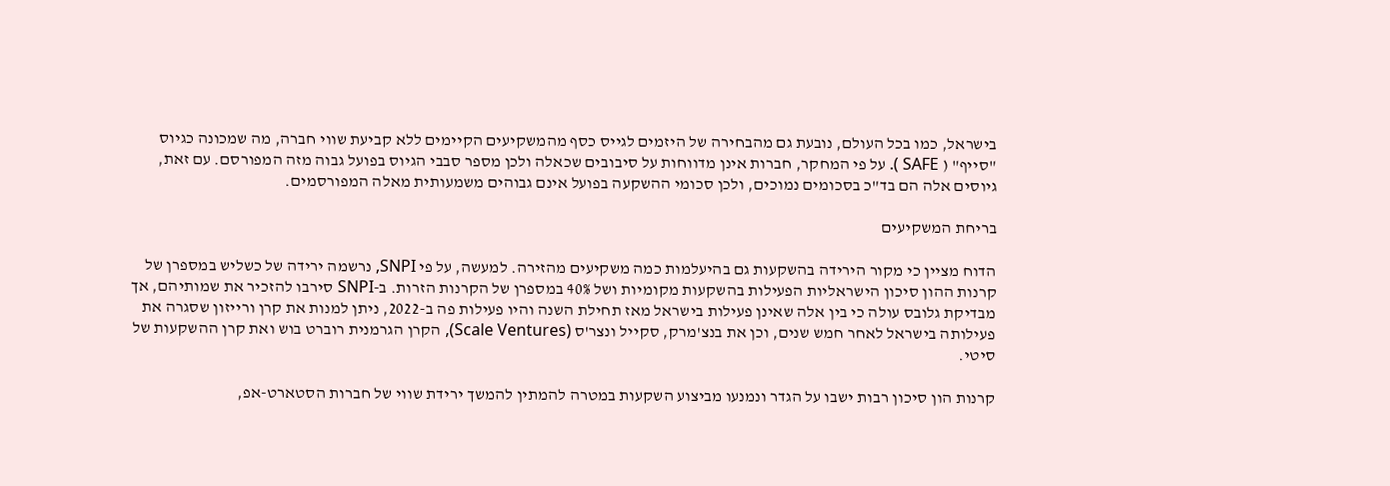בישראל, כמו בכל העולם, נובעת גם מהבחירה של היזמים לגייס כסף מהמשקיעים הקיימים ללא קביעת שווי חברה, מה שמכונה כגיוס "סייף" ( SAFE ). על פי המחקר, חברות אינן מדווחות על סיבובים שכאלה ולכן מספר סבבי הגיוס בפועל גבוה מזה המפורסם. עם זאת, גיוסים אלה הם בד"כ בסכומים נמוכים, ולכן סכומי ההשקעה בפועל אינם גבוהים משמעותית מאלה המפורסמים.

בריחת המשקיעים

הדוח מציין כי מקור הירידה בהשקעות גם בהיעלמות כמה משקיעים מהזירה. למעשה, על פי SNPI, נרשמה ירידה של כשליש במספרן של קרנות ההון סיכון הישראליות הפעילות בהשקעות מקומיות ושל 40% במספרן של הקרנות הזרות. ב-SNPI סירבו להזכיר את שמותיהם, אך מבדיקת גלובס עולה כי בין אלה שאינן פעילות בישראל מאז תחילת השנה והיו פעילות פה ב-2022, ניתן למנות את קרן ורייזון שסגרה את פעילותה בישראל לאחר חמש שנים, וכן את בנצ'מרק, סקייל ונצר'ס (Scale Ventures), הקרן הגרמנית רוברט בוש ואת קרן ההשקעות של סיטי.

קרנות הון סיכון רבות ישבו על הגדר ונמנעו מביצוע השקעות במטרה להמתין להמשך ירידת שווי של חברות הסטארט-אפ,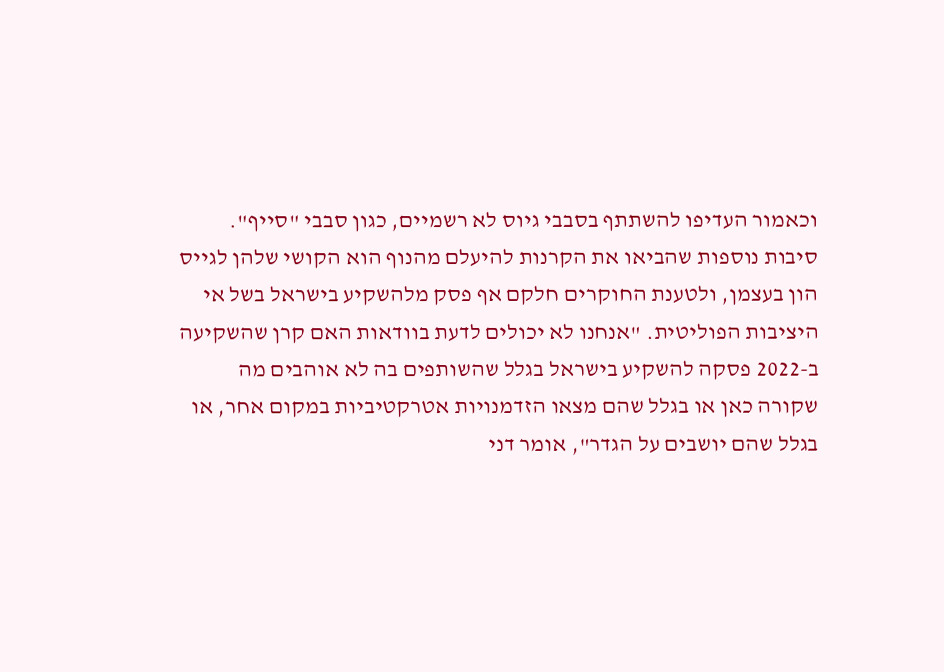וכאמור העדיפו להשתתף בסבבי גיוס לא רשמיים, כגון סבבי "סייף". סיבות נוספות שהביאו את הקרנות להיעלם מהנוף הוא הקושי שלהן לגייס הון בעצמן, ולטענת החוקרים חלקם אף פסק מלהשקיע בישראל בשל אי היציבות הפוליטית. "אנחנו לא יכולים לדעת בוודאות האם קרן שהשקיעה ב-2022 פסקה להשקיע בישראל בגלל שהשותפים בה לא אוהבים מה שקורה כאן או בגלל שהם מצאו הזדמנויות אטרקטיביות במקום אחר, או בגלל שהם יושבים על הגדר", אומר דני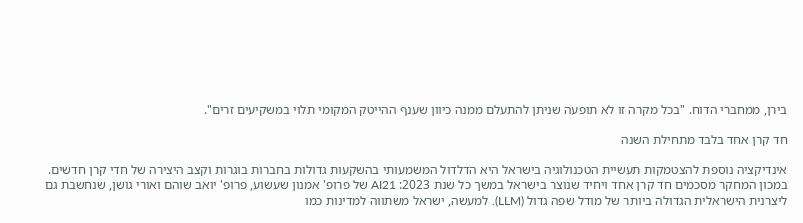בירן, ממחברי הדוח. "בכל מקרה זו לא תופעה שניתן להתעלם ממנה כיוון שענף ההייטק המקומי תלוי במשקיעים זרים".

חד קרן אחד בלבד מתחילת השנה

אינדיקציה נוספת להצטמקות תעשיית הטכנולוגיה בישראל היא הדלדול המשמעותי בהשקעות גדולות בחברות בוגרות וקצב היצירה של חדי קרן חדשים. במכון המחקר מסכמים חד קרן אחד ויחיד שנוצר בישראל במשך כל שנת 2023: AI21 של פרופ' אמנון שעשוע, פרופ' יואב שוהם ואורי גושן, שנחשבת גם ליצרנית הישראלית הגדולה ביותר של מודל שפה גדול (LLM). למעשה, ישראל משתווה למדינות כמו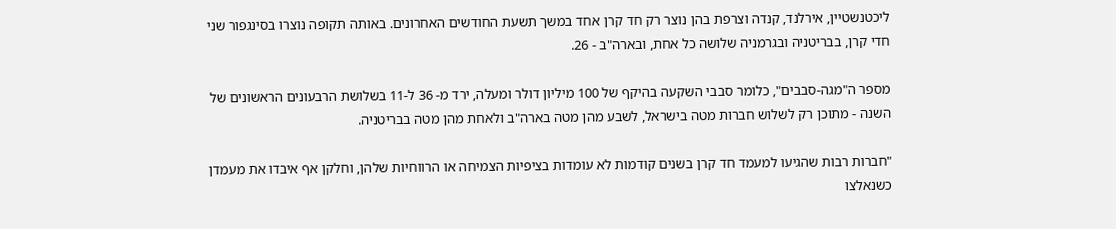ליכטנשטיין, אירלנד, קנדה וצרפת בהן נוצר רק חד קרן אחד במשך תשעת החודשים האחרונים. באותה תקופה נוצרו בסינגפור שני חדי קרן, בבריטניה ובגרמניה שלושה כל אחת, ובארה"ב - 26.

מספר ה"מגה-סבבים", כלומר סבבי השקעה בהיקף של 100 מיליון דולר ומעלה, ירד מ- 36 ל-11 בשלושת הרבעונים הראשונים של השנה - מתוכן רק לשלוש חברות מטה בישראל, לשבע מהן מטה בארה"ב ולאחת מהן מטה בבריטניה.

"חברות רבות שהגיעו למעמד חד קרן בשנים קודמות לא עומדות בציפיות הצמיחה או הרווחיות שלהן, וחלקן אף איבדו את מעמדן כשנאלצו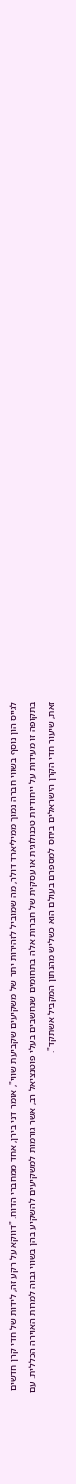לגייס הון נוסף בשווי חברה נמוך ממיליארד דולר, מה שמוביל לזהירות יתר של משקיעים שקביעת שווי", אומר דני בירן, אחד ממחברי הדוח. "דווקא על רקע זה, לידות של חדי קרן חדשים בתקופה זו מעידות על ייחודיות טכנולוגית או עסקית של חברות אלה בתחומים שנחשבים בעלי פוטנציאל רב, אשר גורמות למשקיעים להשקיע בהן בשווי גבוה למרות האוירה הכללית. עם זאת, שיעור חדי הקרן הישראלים ביחס למספרם בעולם הוא כשליש מהנתון המקביל אשתקד".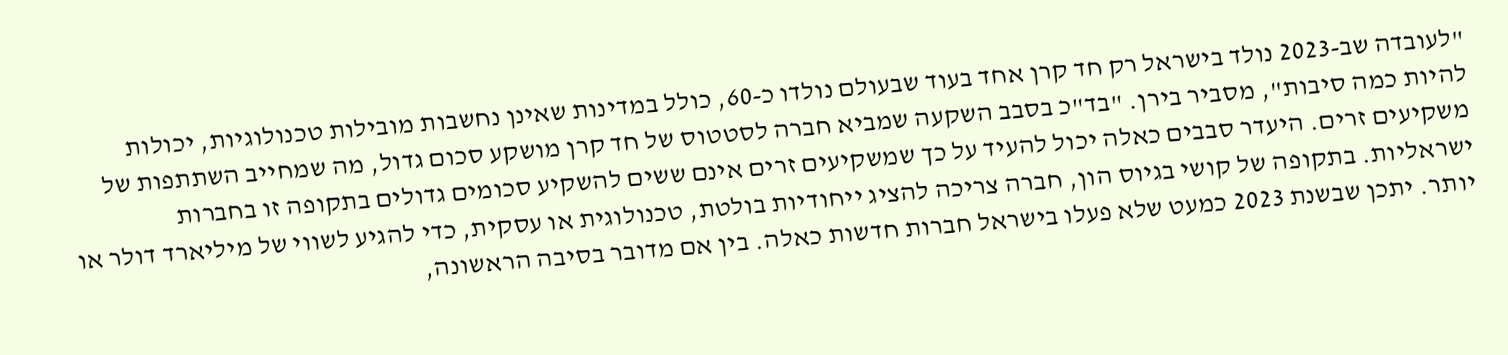"לעובדה שב-2023 נולד בישראל רק חד קרן אחד בעוד שבעולם נולדו כ-60, כולל במדינות שאינן נחשבות מובילות טכנולוגיות, יכולות להיות כמה סיבות", מסביר בירן. "בד"כ בסבב השקעה שמביא חברה לסטטוס של חד קרן מושקע סכום גדול, מה שמחייב השתתפות של משקיעים זרים. היעדר סבבים כאלה יכול להעיד על כך שמשקיעים זרים אינם ששים להשקיע סכומים גדולים בתקופה זו בחברות ישראליות. בתקופה של קושי בגיוס הון, חברה צריכה להציג ייחודיות בולטת, טכנולוגית או עסקית, כדי להגיע לשווי של מיליארד דולר או יותר. יתכן שבשנת 2023 כמעט שלא פעלו בישראל חברות חדשות כאלה. בין אם מדובר בסיבה הראשונה,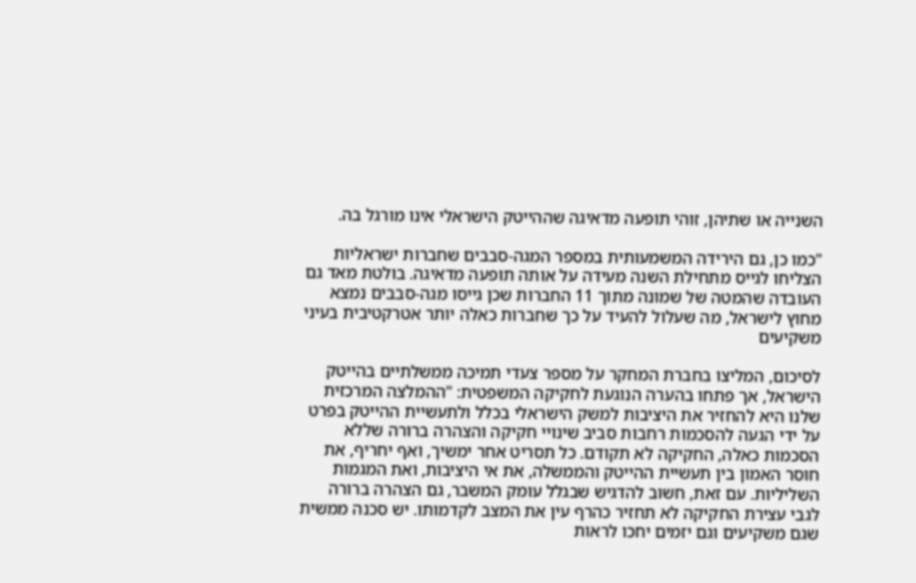השנייה או שתיהן, זוהי תופעה מדאיגה שההייטק הישראלי אינו מורגל בה.

"כמו כן, גם הירידה המשמעותית במספר המגה-סבבים שחברות ישראליות הצליחו לגייס מתחילת השנה מעידה על אותה תופעה מדאיגה. בולטת מאד גם העובדה שהמטה של שמונה מתוך 11 החברות שכן גייסו מגה-סבבים נמצא מחוץ לישראל, מה שעלול להעיד על כך שחברות כאלה יותר אטרקטיבית בעיני משקיעים

לסיכום, המליצו בחברת המחקר על מספר צעדי תמיכה ממשלתיים בהייטק הישראל, אך פתחו בהערה הנוגעת לחקיקה המשפטית: "ההמלצה המרכזית שלנו היא להחזיר את היציבות למשק הישראלי בכלל ולתעשיית ההייטק בפרט על ידי הגעה להסכמות רחבות סביב שינויי חקיקה והצהרה ברורה שללא הסכמות כאלה, החקיקה לא תקודם. כל תסריט אחר ימשיך, ואף יחריף, את חוסר האמון בין תעשיית ההייטק והממשלה, את אי היציבות, ואת המגמות השליליות. עם זאת, חשוב להדגיש שבגלל עומק המשבר, גם הצהרה ברורה לגבי עצירת החקיקה לא תחזיר כהרף עין את המצב לקדמותו. יש סכנה ממשית שגם משקיעים וגם יזמים יחכו לראות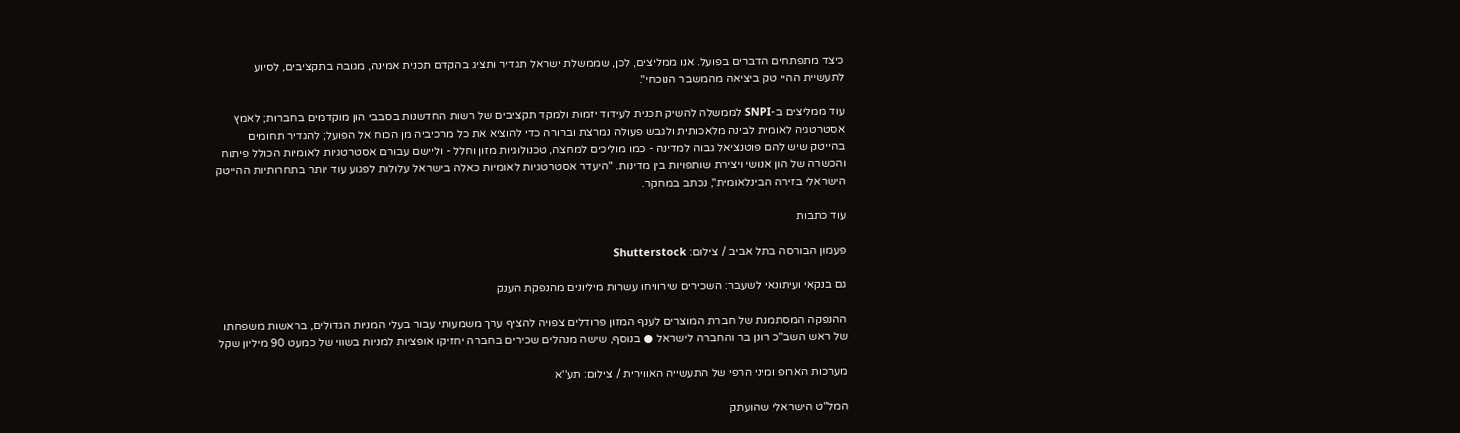כיצד מתפתחים הדברים בפועל. אנו ממליצים, לכן, שממשלת ישראל תגדיר ותציג בהקדם תכנית אמינה, מגובה בתקציבים, לסיוע לתעשיית ההיי טק ביציאה מהמשבר הנוכחי".

עוד ממליצים ב-SNPI לממשלה להשיק תכנית לעידוד יזמות ולמקד תקציבים של רשות החדשנות בסבבי הון מוקדמים בחברות; לאמץ אסטרטגיה לאומית לבינה מלאכותית ולגבש פעולה נמרצת וברורה כדי להוציא את כל מרכיביה מן הכוח אל הפועל; להגדיר תחומים בהייטק שיש להם פוטנציאל גבוה למדינה - כמו מוליכים למחצה, טכנולוגיות מזון וחלל - וליישם עבורם אסטרטגיות לאומיות הכולל פיתוח והכשרה של הון אנושי ויצירת שותפויות בין מדינות. "היעדר אסטרטגיות לאומיות כאלה בישראל עלולות לפגוע עוד יותר בתחרותיות ההייטק הישראלי בזירה הבינלאומית", נכתב במחקר.

עוד כתבות

פעמון הבורסה בתל אביב / צילום: Shutterstock

גם בנקאי ועיתונאי לשעבר: השכירים שירוויחו עשרות מיליונים מהנפקת הענק

ההנפקה המסתמנת של חברת המוצרים לענף המזון פרודלים צפויה להציף ערך משמעותי עבור בעלי המניות הגדולים, בראשות משפחתו של ראש השב"כ רונן בר והחברה לישראל ● בנוסף, שישה מנהלים שכירים בחברה יחזיקו אופציות למניות בשווי של כמעט 90 מיליון שקל

מערכות הארופ ומיני הרפי של התעשייה האווירית / צילום: תע''א

המל"ט הישראלי שהועתק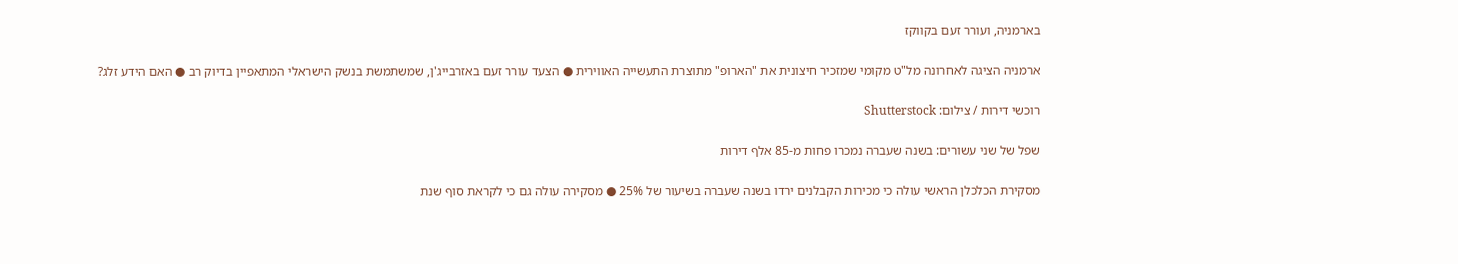בארמניה, ועורר זעם בקווקז

ארמניה הציגה לאחרונה מל"ט מקומי שמזכיר חיצונית את "הארופ" מתוצרת התעשייה האווירית ● הצעד עורר זעם באזרבייג'ן, שמשתמשת בנשק הישראלי המתאפיין בדיוק רב ● האם הידע זלג?

רוכשי דירות / צילום: Shutterstock

שפל של שני עשורים: בשנה שעברה נמכרו פחות מ-85 אלף דירות

מסקירת הכלכלן הראשי עולה כי מכירות הקבלנים ירדו בשנה שעברה בשיעור של 25% ● מסקירה עולה גם כי לקראת סוף שנת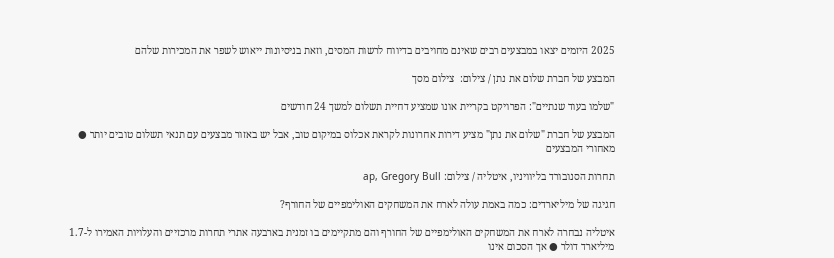2025 היזמים יצאו במבצעים רבים שאינם מחויבים בדיווח לרשות המסים, וזאת בניסיונות ייאוש לשפר את המכירות שלהם

המבצע של חברת שלום את נתן / צילום:  צילום מסך

"שלמו בעוד שנתיים": הפרויקט בקריית אונו שמציע דחיית תשלום למשך 24 חודשים

המבצע של חברת "שלום את נתן" מציע דירות אחרונות לקראת אכלוס במיקום טוב, אבל יש באזור מבצעים עם תנאי תשלום טובים יותר ● מאחורי המבצעים

תחרות הסנובורד בליוויניו, איטליה / צילום: ap, Gregory Bull

חגיגה של מיליארדים: כמה באמת עולה לארח את המשחקים האולימפיים של החורף?

איטליה נבחרה לארח את המשחקים האולימפיים של החורף והם מתקיימים בו זמנית בארבעה אתרי תחרות מרכזיים והעלויות האמירו ל-1.7 מיליארד דולר ● אך הסכום אינו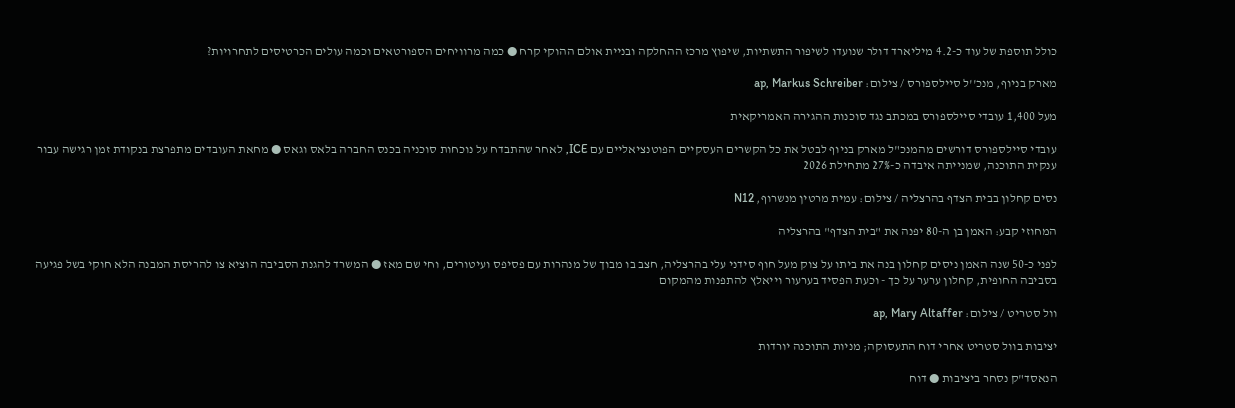כולל תוספת של עוד כ-4.2 מיליארד דולר שנועדו לשיפור התשתיות, שיפוץ מרכז ההחלקה ובניית אולם ההוקי קרח ● כמה מרוויחים הספורטאים וכמה עולים הכרטיסים לתחרויות?

מארק בניוף, מנכ''ל סיילספורס / צילום: ap, Markus Schreiber

מעל 1,400 עובדי סיילספורס במכתב נגד סוכנות ההגירה האמריקאית

עובדי סיילספורס דורשים מהמנכ"ל מארק בניוף לבטל את כל הקשרים העסקיים הפוטנציאליים עם ICE, לאחר שהתבדח על נוכחות סוכניה בכנס החברה בלאס וגאס ● מחאת העובדים מתפרצת בנקודת זמן רגישה עבור ענקית התוכנה, שמנייתה איבדה כ-27% מתחילת 2026

נסים קחלון בבית הצדף בהרצליה / צילום: עמית מרטין מנשרוף, N12

המחוזי קבע: האמן בן ה-80 יפנה את "בית הצדף" בהרצליה

לפני כ-50 שנה האמן ניסים קחלון בנה את ביתו על צוק מעל חוף סידני עלי בהרצליה, חצב בו מבוך של מנהרות עם פסיפס ועיטורים, וחי שם מאז ● המשרד להגנת הסביבה הוציא צו להריסת המבנה הלא חוקי בשל פגיעה בסביבה החופית, קחלון ערער על כך - וכעת הפסיד בערעור וייאלץ להתפנות מהמקום

וול סטריט / צילום: ap, Mary Altaffer

יציבות בוול סטריט אחרי דוח התעסוקה; מניות התוכנה יורדות

הנאסד"ק נסחר ביציבות ● דוח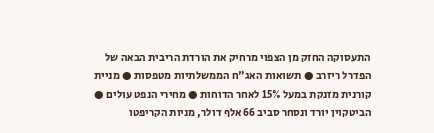התעסוקה החזק מן הצפוי מרחיק את הורדת הריבית הבאה של הפדרל ריזרב ● תשואות האג"ח הממשלתיות מטפסות ● מניית קורנית מזנקת במעל 15% לאחר הדוחות ● מחירי הנפט עולים ● הביטקוין יורד ונסחר סביב 66 אלף דולר, מניות הקריפטו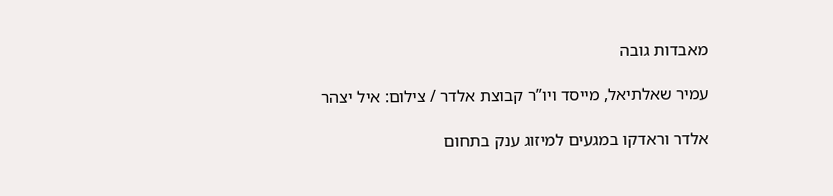מאבדות גובה

עמיר שאלתיאל, מייסד ויו”ר קבוצת אלדר / צילום: איל יצהר

אלדר וראדקו במגעים למיזוג ענק בתחום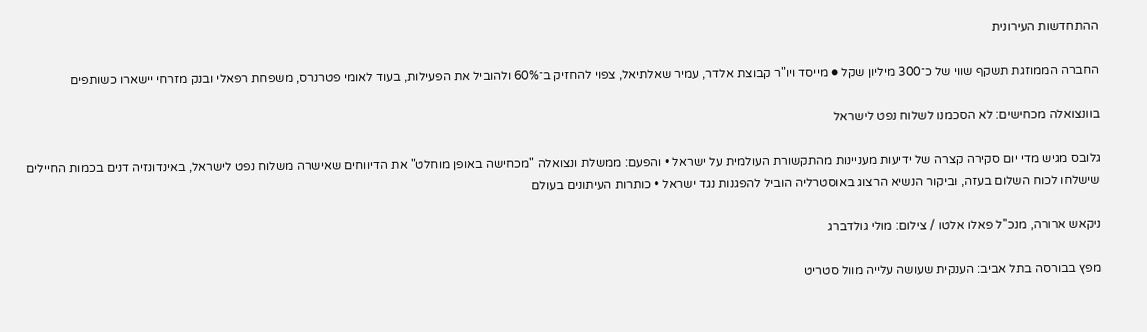ההתחדשות העירונית

החברה הממוזגת תשקף שווי של כ־300 מיליון שקל ● מייסד ויו"ר קבוצת אלדר, עמיר שאלתיאל, צפוי להחזיק ב־60% ולהוביל את הפעילות, בעוד לאומי פטרנרס, משפחת רפאלי ובנק מזרחי יישארו כשותפים

בוונצואלה מכחישים: לא הסכמנו לשלוח נפט לישראל

גלובס מגיש מדי יום סקירה קצרה של ידיעות מעניינות מהתקשורת העולמית על ישראל • והפעם: ממשלת ונצואלה "מכחישה באופן מוחלט" את הדיווחים שאישרה משלוח נפט לישראל, באינדונזיה דנים בכמות החיילים שישלחו לכוח השלום בעזה, וביקור הנשיא הרצוג באוסטרליה הוביל להפגנות נגד ישראל • כותרות העיתונים בעולם

ניקאש ארורה, מנכ''ל פאלו אלטו / צילום: מולי גולדברג

מפץ בבורסה בתל אביב: הענקית שעושה עלייה מוול סטריט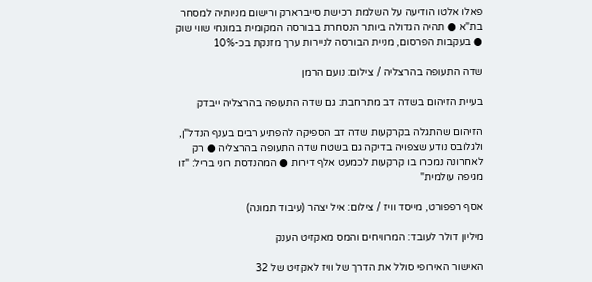פאלו אלטו הודיעה על השלמת רכישת סייברארק ורישום מניותיה למסחר בת"א ● תהיה הגדולה ביותר הנסחרת בבורסה המקומית במונחי שווי שוק ● בעקבות הפרסום, מניית הבורסה לניירות ערך מזנקת בכ-10%

שדה התעופה בהרצליה / צילום: נועם הרמן

בעיית הזיהום בשדה דב מתרחבת: גם שדה התעופה בהרצליה ייבדק

הזיהום שהתגלה בקרקעות שדה דב הספיקה להפתיע רבים בענף הנדל"ן, ולגלובס נודע שצפויה בדיקה גם בשטח שדה התעופה בהרצליה ● רק לאחרונה נמכרו בו קרקעות לכמעט אלף דירות ● המהנדסת רוני בריל: "זו מגיפה עולמית"

אסף רפפורט, מייסד וויז / צילום: איל יצהר (עיבוד תמונה)

מיליון דולר לעובד: המרוויחים והמס מאקזיט הענק

האישור האירופי סולל את הדרך של וויז לאקזיט של 32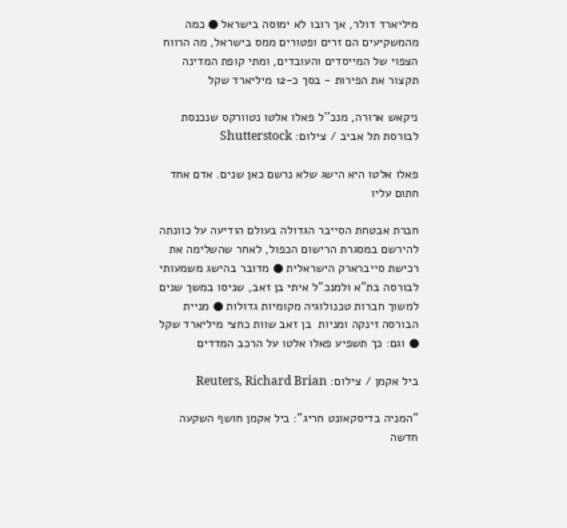מיליארד דולר, אך רובו לא ימוסה בישראל ● כמה מהמשקיעים הם זרים ופטורים ממס בישראל, מה הרווח הצפוי של המייסדים והעובדים, ומתי קופת המדינה תקצור את הפירות - בסך כ-12 מיליארד שקל

ניקאש ארורה, מנכ''ל פאלו אלטו נטוורקס שנכנסת לבורסת תל אביב / צילום: Shutterstock

פאלו אלטו היא הישג שלא נרשם כאן שנים. אדם אחד חתום עליו

חברת אבטחת הסייבר הגדולה בעולם הודיעה על כוונתה להירשם במסגרת הרישום הכפול, לאחר שהשלימה את רכישת סייברארק הישראלית ● מדובר בהישג משמעותי לבורסה בת"א ולמנכ"ל איתי בן זאב, שניסו במשך שנים למשוך חברות טכנולוגיה מקומיות גדולות ● מניית הבורסה זינקה ומניות  בן זאב שוות כחצי מיליארד שקל ● וגם: כך תשפיע פאלו אלטו על הרכב המדדים

ביל אקמן / צילום: Reuters, Richard Brian

"המניה בדיסקאונט חריג": ביל אקמן חושף השקעה חדשה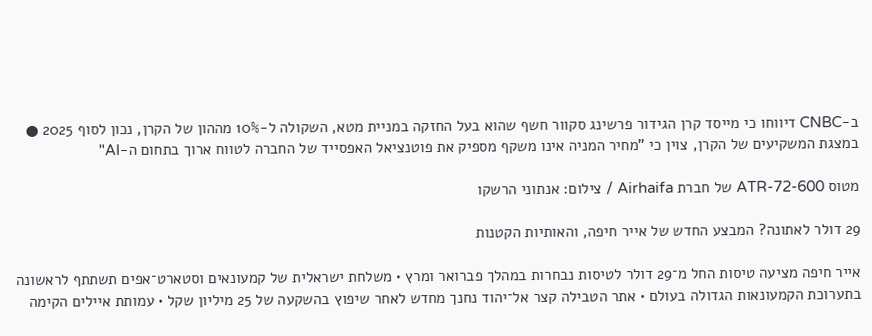ב-CNBC דיווחו כי מייסד קרן הגידור פרשינג סקוור חשף שהוא בעל החזקה במניית מטא, השקולה ל-10% מההון של הקרן, נכון לסוף 2025 ● במצגת המשקיעים של הקרן, צוין כי "מחיר המניה אינו משקף מספיק את פוטנציאל האפסייד של החברה לטווח ארוך בתחום ה-AI"

מטוס ATR-72-600 של חברת Airhaifa / צילום: אנתוני הרשקו

29 דולר לאתונה? המבצע החדש של אייר חיפה, והאותיות הקטנות

אייר חיפה מציעה טיסות החל מ־29 דולר לטיסות נבחרות במהלך פברואר ומרץ • משלחת ישראלית של קמעונאים וסטארט־אפים תשתתף לראשונה בתערוכת הקמעונאות הגדולה בעולם • אתר הטבילה קצר אל־יהוד נחנך מחדש לאחר שיפוץ בהשקעה של 25 מיליון שקל • עמותת איילים הקימה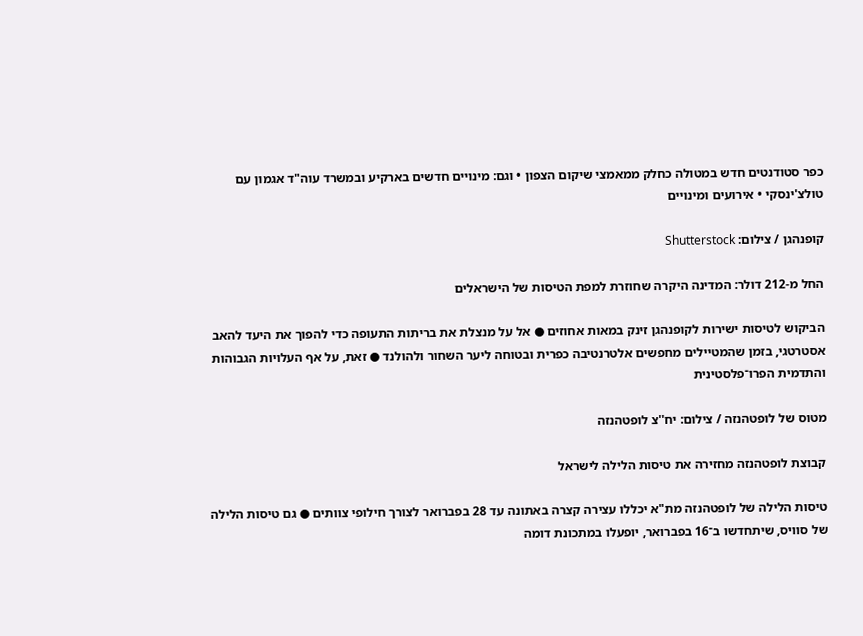כפר סטודנטים חדש במטולה כחלק ממאמצי שיקום הצפון • וגם: מינויים חדשים בארקיע ובמשרד עוה"ד אגמון עם טולצ'ינסקי • אירועים ומינויים

קופנהגן / צילום: Shutterstock

החל מ-212 דולר: המדינה היקרה שחוזרת למפת הטיסות של הישראלים

הביקוש לטיסות ישירות לקופנהגן זינק במאות אחוזים ● אל על מנצלת את בריתות התעופה כדי להפוך את היעד להאב אסטרטגי, בזמן שהמטיילים מחפשים אלטרנטיבה כפרית ובטוחה ליער השחור ולהולנד ● זאת, על אף העלויות הגבוהות והתדמית הפרו־פלסטינית

מטוס של לופטהנזה / צילום: יח''צ לופטהנזה

קבוצת לופטהנזה מחזירה את טיסות הלילה לישראל

טיסות הלילה של לופטהנזה מת"א יכללו עצירה קצרה באתונה עד 28 בפברואר לצורך חילופי צוותים ● גם טיסות הלילה של סוויס, שיתחדשו ב־16 בפברואר, יופעלו במתכונת דומה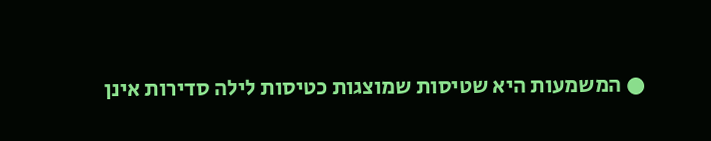● המשמעות היא שטיסות שמוצגות כטיסות לילה סדירות אינן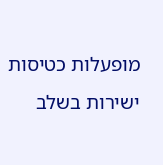מופעלות כטיסות ישירות בשלב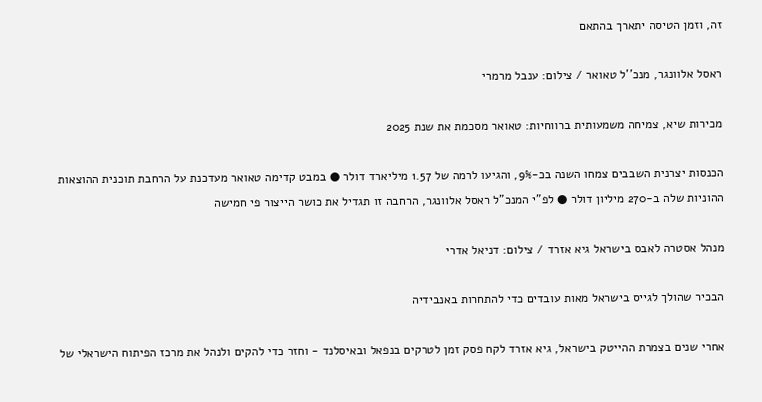זה, וזמן הטיסה יתארך בהתאם

ראסל אלוונגר, מנכ''ל טאואר / צילום: ענבל מרמרי

מכירות שיא, צמיחה משמעותית ברווחיות: טאואר מסכמת את שנת 2025

הכנסות יצרנית השבבים צמחו השנה בכ-9%, והגיעו לרמה של 1.57 מיליארד דולר ● במבט קדימה טאואר מעדכנת על הרחבת תוכנית ההוצאות ההוניות שלה ב-270 מיליון דולר ● לפ"י המנכ"ל ראסל אלוונגר, הרחבה זו תגדיל את כושר הייצור פי חמישה

מנהל אסטרה לאבס בישראל גיא אזרד / צילום: דניאל אדרי

הבכיר שהולך לגייס בישראל מאות עובדים כדי להתחרות באנבידיה

אחרי שנים בצמרת ההייטק בישראל, גיא אזרד לקח פסק זמן לטרקים בנפאל ובאיסלנד - וחזר כדי להקים ולנהל את מרכז הפיתוח הישראלי של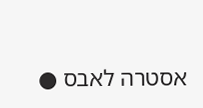אסטרה לאבס ●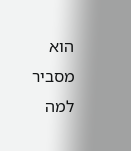הוא מסביר למה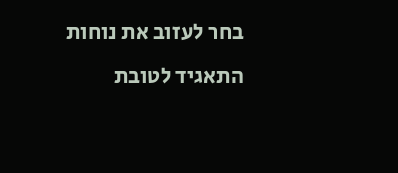בחר לעזוב את נוחות התאגיד לטובת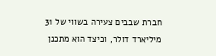חברת שבבים צעירה בשווי של 31 מיליארד דולר, וכיצד הוא מתכנן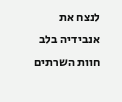לנצח את אנבידיה בלב חוות השרתים